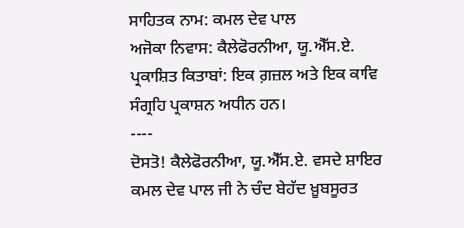ਸਾਹਿਤਕ ਨਾਮ: ਕਮਲ ਦੇਵ ਪਾਲ
ਅਜੋਕਾ ਨਿਵਾਸ: ਕੈਲੇਫੋਰਨੀਆ, ਯੂ.ਐੱਸ.ਏ.
ਪ੍ਰਕਾਸ਼ਿਤ ਕਿਤਾਬਾਂ: ਇਕ ਗ਼ਜ਼ਲ ਅਤੇ ਇਕ ਕਾਵਿ ਸੰਗ੍ਰਹਿ ਪ੍ਰਕਾਸ਼ਨ ਅਧੀਨ ਹਨ।
----
ਦੋਸਤੋ! ਕੈਲੇਫੋਰਨੀਆ, ਯੂ.ਐੱਸ.ਏ. ਵਸਦੇ ਸ਼ਾਇਰ ਕਮਲ ਦੇਵ ਪਾਲ ਜੀ ਨੇ ਚੰਦ ਬੇਹੱਦ ਖ਼ੂਬਸੂਰਤ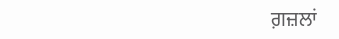ਗ਼ਜ਼ਲਾਂ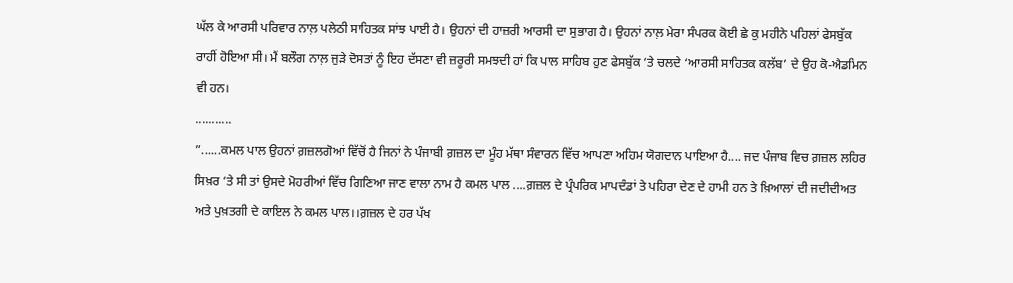ਘੱਲ ਕੇ ਆਰਸੀ ਪਰਿਵਾਰ ਨਾਲ਼ ਪਲੇਠੀ ਸਾਹਿਤਕ ਸਾਂਝ ਪਾਈ ਹੈ। ਉਹਨਾਂ ਦੀ ਹਾਜ਼ਰੀ ਆਰਸੀ ਦਾ ਸੁਭਾਗ ਹੈ। ਉਹਨਾਂ ਨਾਲ਼ ਮੇਰਾ ਸੰਪਰਕ ਕੋਈ ਛੇ ਕੁ ਮਹੀਨੇ ਪਹਿਲਾਂ ਫੇਸਬੁੱਕ ਰਾਹੀਂ ਹੋਇਆ ਸੀ। ਮੈਂ ਬਲੌਗ ਨਾਲ਼ ਜੁੜੇ ਦੋਸਤਾਂ ਨੂੰ ਇਹ ਦੱਸਣਾ ਵੀ ਜ਼ਰੂਰੀ ਸਮਝਦੀ ਹਾਂ ਕਿ ਪਾਲ ਸਾਹਿਬ ਹੁਣ ਫੇਸਬੁੱਕ ‘ਤੇ ਚਲਦੇ ‘ਆਰਸੀ ਸਾਹਿਤਕ ਕਲੱਬ’ ਦੇ ਉਹ ਕੋ-ਐਡਮਿਨ ਵੀ ਹਨ।
...........
”......ਕਮਲ ਪਾਲ ਉਹਨਾਂ ਗ਼ਜ਼ਲਗੋਆਂ ਵਿੱਚੋਂ ਹੈ ਜਿਨਾਂ ਨੇ ਪੰਜਾਬੀ ਗ਼ਜ਼ਲ ਦਾ ਮੂੰਹ ਮੱਥਾ ਸੰਵਾਰਨ ਵਿੱਚ ਆਪਣਾ ਅਹਿਮ ਯੋਗਦਾਨ ਪਾਇਆ ਹੈ.... ਜਦ ਪੰਜਾਬ ਵਿਚ ਗ਼ਜ਼ਲ ਲਹਿਰ ਸਿਖ਼ਰ ‘ਤੇ ਸੀ ਤਾਂ ਉਸਦੇ ਮੋਹਰੀਆਂ ਵਿੱਚ ਗਿਣਿਆ ਜਾਣ ਵਾਲਾ ਨਾਮ ਹੈ ਕਮਲ ਪਾਲ ....ਗ਼ਜ਼ਲ ਦੇ ਪ੍ਰੰਪਰਿਕ ਮਾਪਦੰਡਾਂ ਤੇ ਪਹਿਰਾ ਦੇਣ ਦੇ ਹਾਮੀ ਹਨ ਤੇ ਖ਼ਿਆਲਾਂ ਦੀ ਜਦੀਦੀਅਤ ਅਤੇ ਪੁਖ਼ਤਗੀ ਦੇ ਕਾਇਲ ਨੇ ਕਮਲ ਪਾਲ।।ਗ਼ਜ਼ਲ ਦੇ ਹਰ ਪੱਖ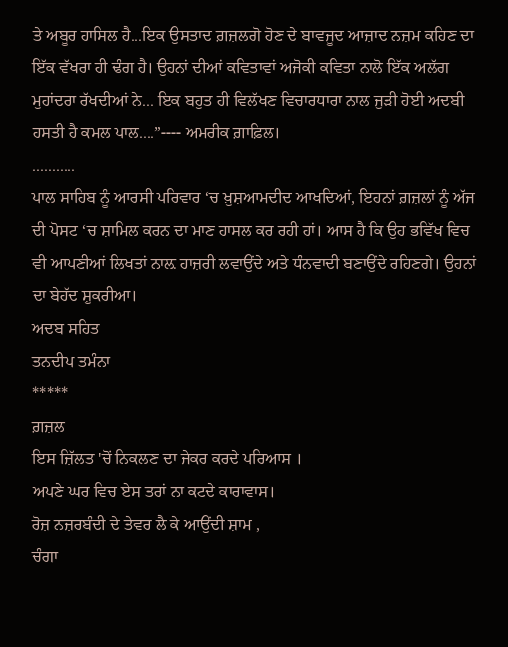ਤੇ ਅਬੂਰ ਹਾਸਿਲ ਹੈ...ਇਕ ਉਸਤਾਦ ਗ਼ਜ਼ਲਗੋ ਹੋਣ ਦੇ ਬਾਵਜੂਦ ਆਜ਼ਾਦ ਨਜ਼ਮ ਕਹਿਣ ਦਾ ਇੱਕ ਵੱਖਰਾ ਹੀ ਢੰਗ ਹੈ। ਉਹਨਾਂ ਦੀਆਂ ਕਵਿਤਾਵਾਂ ਅਜੋਕੀ ਕਵਿਤਾ ਨਾਲੋ ਇੱਕ ਅਲੱਗ ਮੁਹਾਂਦਰਾ ਰੱਖਦੀਆਂ ਨੇ... ਇਕ ਬਹੁਤ ਹੀ ਵਿਲੱਖਣ ਵਿਚਾਰਧਾਰਾ ਨਾਲ ਜੁੜੀ ਹੋਈ ਅਦਬੀ ਹਸਤੀ ਹੈ ਕਮਲ ਪਾਲ....”---- ਅਮਰੀਕ ਗ਼ਾਫ਼ਿਲ।
...........
ਪਾਲ ਸਾਹਿਬ ਨੂੰ ਆਰਸੀ ਪਰਿਵਾਰ ‘ਚ ਖ਼ੁਸ਼ਆਮਦੀਦ ਆਖਦਿਆਂ, ਇਹਨਾਂ ਗ਼ਜ਼ਲਾਂ ਨੂੰ ਅੱਜ ਦੀ ਪੋਸਟ ‘ਚ ਸ਼ਾਮਿਲ ਕਰਨ ਦਾ ਮਾਣ ਹਾਸਲ ਕਰ ਰਹੀ ਹਾਂ। ਆਸ ਹੈ ਕਿ ਉਹ ਭਵਿੱਖ ਵਿਚ ਵੀ ਆਪਣੀਆਂ ਲਿਖਤਾਂ ਨਾਲ਼ ਹਾਜ਼ਰੀ ਲਵਾਉਂਦੇ ਅਤੇ ਧੰਨਵਾਦੀ ਬਣਾਉਂਦੇ ਰਹਿਣਗੇ। ਉਹਨਾਂ ਦਾ ਬੇਹੱਦ ਸ਼ੁਕਰੀਆ।
ਅਦਬ ਸਹਿਤ
ਤਨਦੀਪ ਤਮੰਨਾ
*****
ਗ਼ਜ਼ਲ
ਇਸ ਜ਼ਿੱਲਤ 'ਚੋਂ ਨਿਕਲਣ ਦਾ ਜੇਕਰ ਕਰਦੇ ਪਰਿਆਸ ।
ਅਪਣੇ ਘਰ ਵਿਚ ਏਸ ਤਰਾਂ ਨਾ ਕਟਦੇ ਕਾਰਾਵਾਸ।
ਰੋਜ਼ ਨਜ਼ਰਬੰਦੀ ਦੇ ਤੇਵਰ ਲੈ ਕੇ ਆਉਂਦੀ ਸ਼ਾਮ ,
ਚੰਗਾ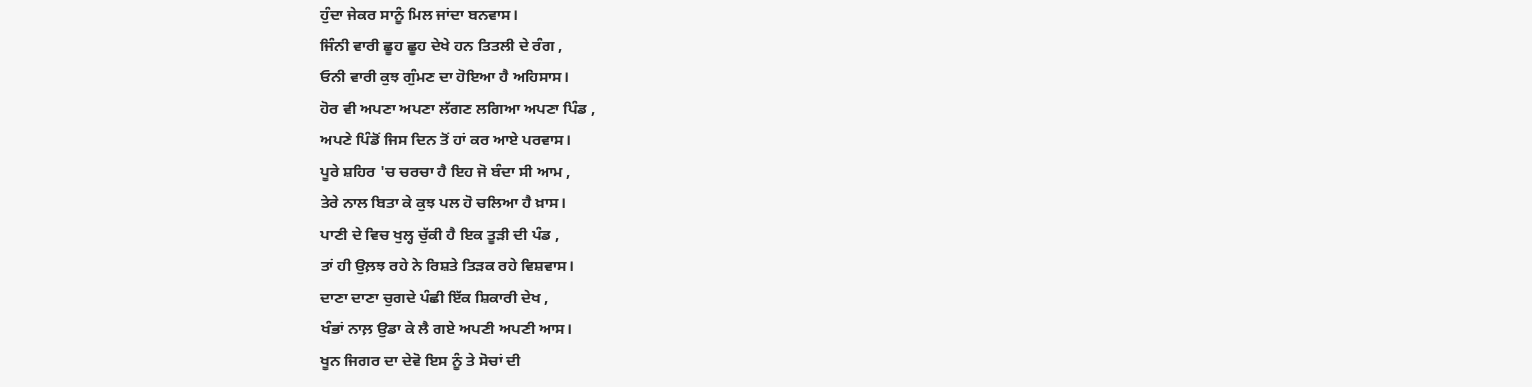ਹੁੰਦਾ ਜੇਕਰ ਸਾਨੂੰ ਮਿਲ ਜਾਂਦਾ ਬਨਵਾਸ।
ਜਿੰਨੀ ਵਾਰੀ ਛੂਹ ਛੂਹ ਦੇਖੇ ਹਨ ਤਿਤਲੀ ਦੇ ਰੰਗ ,
ਓਨੀ ਵਾਰੀ ਕੁਝ ਗੁੰਮਣ ਦਾ ਹੋਇਆ ਹੈ ਅਹਿਸਾਸ।
ਹੋਰ ਵੀ ਅਪਣਾ ਅਪਣਾ ਲੱਗਣ ਲਗਿਆ ਅਪਣਾ ਪਿੰਡ ,
ਅਪਣੇ ਪਿੰਡੋਂ ਜਿਸ ਦਿਨ ਤੋਂ ਹਾਂ ਕਰ ਆਏ ਪਰਵਾਸ।
ਪੂਰੇ ਸ਼ਹਿਰ 'ਚ ਚਰਚਾ ਹੈ ਇਹ ਜੋ ਬੰਦਾ ਸੀ ਆਮ ,
ਤੇਰੇ ਨਾਲ ਬਿਤਾ ਕੇ ਕੁਝ ਪਲ ਹੋ ਚਲਿਆ ਹੈ ਖ਼ਾਸ।
ਪਾਣੀ ਦੇ ਵਿਚ ਖੁਲ੍ਹ ਚੁੱਕੀ ਹੈ ਇਕ ਤੂੜੀ ਦੀ ਪੰਡ ,
ਤਾਂ ਹੀ ਉਲ਼ਝ ਰਹੇ ਨੇ ਰਿਸ਼ਤੇ ਤਿੜਕ ਰਹੇ ਵਿਸ਼ਵਾਸ।
ਦਾਣਾ ਦਾਣਾ ਚੁਗਦੇ ਪੰਛੀ ਇੱਕ ਸ਼ਿਕਾਰੀ ਦੇਖ ,
ਖੰਭਾਂ ਨਾਲ਼ ਉਡਾ ਕੇ ਲੈ ਗਏ ਅਪਣੀ ਅਪਣੀ ਆਸ।
ਖੂਨ ਜਿਗਰ ਦਾ ਦੇਵੋ ਇਸ ਨੂੰ ਤੇ ਸੋਚਾਂ ਦੀ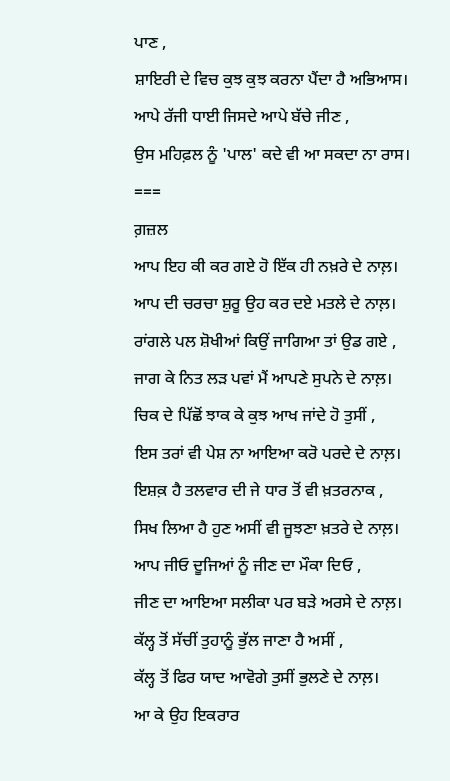ਪਾਣ ,
ਸ਼ਾਇਰੀ ਦੇ ਵਿਚ ਕੁਝ ਕੁਝ ਕਰਨਾ ਪੈਂਦਾ ਹੈ ਅਭਿਆਸ।
ਆਪੇ ਰੱਜੀ ਧਾਈ ਜਿਸਦੇ ਆਪੇ ਬੱਚੇ ਜੀਣ ,
ਉਸ ਮਹਿਫ਼ਲ ਨੂੰ 'ਪਾਲ' ਕਦੇ ਵੀ ਆ ਸਕਦਾ ਨਾ ਰਾਸ।
===
ਗ਼ਜ਼ਲ
ਆਪ ਇਹ ਕੀ ਕਰ ਗਏ ਹੋ ਇੱਕ ਹੀ ਨਖ਼ਰੇ ਦੇ ਨਾਲ਼।
ਆਪ ਦੀ ਚਰਚਾ ਸ਼ੁਰੂ ਉਹ ਕਰ ਦਏ ਮਤਲੇ ਦੇ ਨਾਲ਼।
ਰਾਂਗਲੇ ਪਲ ਸ਼ੋਖੀਆਂ ਕਿਉਂ ਜਾਗਿਆ ਤਾਂ ਉਡ ਗਏ ,
ਜਾਗ ਕੇ ਨਿਤ ਲੜ ਪਵਾਂ ਮੈਂ ਆਪਣੇ ਸੁਪਨੇ ਦੇ ਨਾਲ਼।
ਚਿਕ ਦੇ ਪਿੱਛੋਂ ਝਾਕ ਕੇ ਕੁਝ ਆਖ ਜਾਂਦੇ ਹੋ ਤੁਸੀਂ ,
ਇਸ ਤਰਾਂ ਵੀ ਪੇਸ਼ ਨਾ ਆਇਆ ਕਰੋ ਪਰਦੇ ਦੇ ਨਾਲ਼।
ਇਸ਼ਕ਼ ਹੈ ਤਲਵਾਰ ਦੀ ਜੇ ਧਾਰ ਤੋਂ ਵੀ ਖ਼ਤਰਨਾਕ ,
ਸਿਖ ਲਿਆ ਹੈ ਹੁਣ ਅਸੀਂ ਵੀ ਜੂਝਣਾ ਖ਼ਤਰੇ ਦੇ ਨਾਲ਼।
ਆਪ ਜੀਓ ਦੂਜਿਆਂ ਨੂੰ ਜੀਣ ਦਾ ਮੌਕਾ ਦਿਓ ,
ਜੀਣ ਦਾ ਆਇਆ ਸਲੀਕਾ ਪਰ ਬੜੇ ਅਰਸੇ ਦੇ ਨਾਲ਼।
ਕੱਲ੍ਹ ਤੋਂ ਸੱਚੀਂ ਤੁਹਾਨੂੰ ਭੁੱਲ ਜਾਣਾ ਹੈ ਅਸੀਂ ,
ਕੱਲ੍ਹ ਤੋਂ ਫਿਰ ਯਾਦ ਆਵੋਗੇ ਤੁਸੀਂ ਭੁਲਣੇ ਦੇ ਨਾਲ਼।
ਆ ਕੇ ਉਹ ਇਕਰਾਰ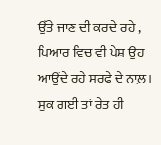ਉੱਤੇ ਜਾਣ ਦੀ ਕਰਦੇ ਰਹੇ ,
ਪਿਆਰ ਵਿਚ ਵੀ ਪੇਸ਼ ਉਹ ਆਉਂਦੇ ਰਹੇ ਸਰਫੇ ਦੇ ਨਾਲ਼।
ਸੁਕ ਗਈ ਤਾਂ ਰੇਤ ਹੀ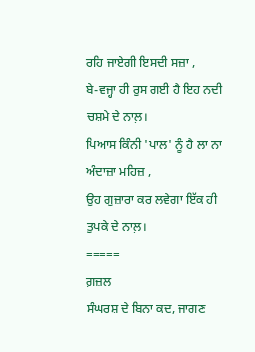ਰਹਿ ਜਾਏਗੀ ਇਸਦੀ ਸਜ਼ਾ ,
ਬੇ-ਵਜ੍ਹਾ ਹੀ ਰੁਸ ਗਈ ਹੈ ਇਹ ਨਦੀ ਚਸ਼ਮੇ ਦੇ ਨਾਲ਼।
ਪਿਆਸ ਕਿੰਨੀ 'ਪਾਲ' ਨੂੰ ਹੈ ਲਾ ਨਾ ਅੰਦਾਜ਼ਾ ਮਹਿਜ਼ ,
ਉਹ ਗੁਜ਼ਾਰਾ ਕਰ ਲਵੇਗਾ ਇੱਕ ਹੀ ਤੁਪਕੇ ਦੇ ਨਾਲ਼।
=====
ਗ਼ਜ਼ਲ
ਸੰਘਰਸ਼ ਦੇ ਬਿਨਾ ਕਦ, ਜਾਗਣ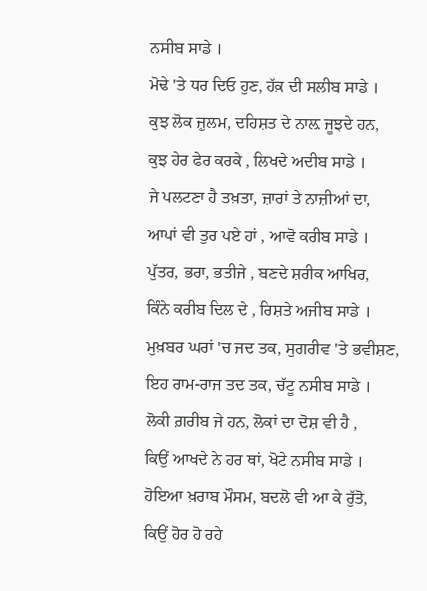ਨਸੀਬ ਸਾਡੇ ।
ਮੋਢੇ 'ਤੇ ਧਰ ਦਿਓ ਹੁਣ, ਹੱਕ਼ ਦੀ ਸਲੀਬ ਸਾਡੇ ।
ਕੁਝ ਲੋਕ ਜ਼ੁਲਮ, ਦਹਿਸ਼ਤ ਦੇ ਨਾਲ਼ ਜੂਝਦੇ ਹਨ,
ਕੁਝ ਹੇਰ ਫੇਰ ਕਰਕੇ , ਲਿਖਦੇ ਅਦੀਬ ਸਾਡੇ ।
ਜੇ ਪਲਟਣਾ ਹੈ ਤਖ਼ਤਾ, ਜ਼ਾਰਾਂ ਤੇ ਨਾਜ਼ੀਆਂ ਦਾ,
ਆਪਾਂ ਵੀ ਤੁਰ ਪਏ ਹਾਂ , ਆਵੋ ਕਰੀਬ ਸਾਡੇ ।
ਪੁੱਤਰ, ਭਰਾ, ਭਤੀਜੇ , ਬਣਦੇ ਸ਼ਰੀਕ ਆਖਿਰ,
ਕਿੰਨੇ ਕਰੀਬ ਦਿਲ ਦੇ , ਰਿਸ਼ਤੇ ਅਜੀਬ ਸਾਡੇ ।
ਮੁਖ਼ਬਰ ਘਰਾਂ 'ਚ ਜਦ ਤਕ, ਸੁਗਰੀਵ 'ਤੇ ਭਵੀਸ਼ਣ,
ਇਹ ਰਾਮ-ਰਾਜ ਤਦ ਤਕ, ਚੱਟੂ ਨਸੀਬ ਸਾਡੇ ।
ਲੋਕੀ ਗ਼ਰੀਬ ਜੇ ਹਨ, ਲੋਕਾਂ ਦਾ ਦੋਸ਼ ਵੀ ਹੈ ,
ਕਿਉਂ ਆਖਦੇ ਨੇ ਹਰ ਥਾਂ, ਖੋਟੇ ਨਸੀਬ ਸਾਡੇ ।
ਹੋਇਆ ਖ਼ਰਾਬ ਮੌਸਮ, ਬਦਲੋ ਵੀ ਆ ਕੇ ਰੁੱਤੋ,
ਕਿਉਂ ਹੋਰ ਹੋ ਰਹੇ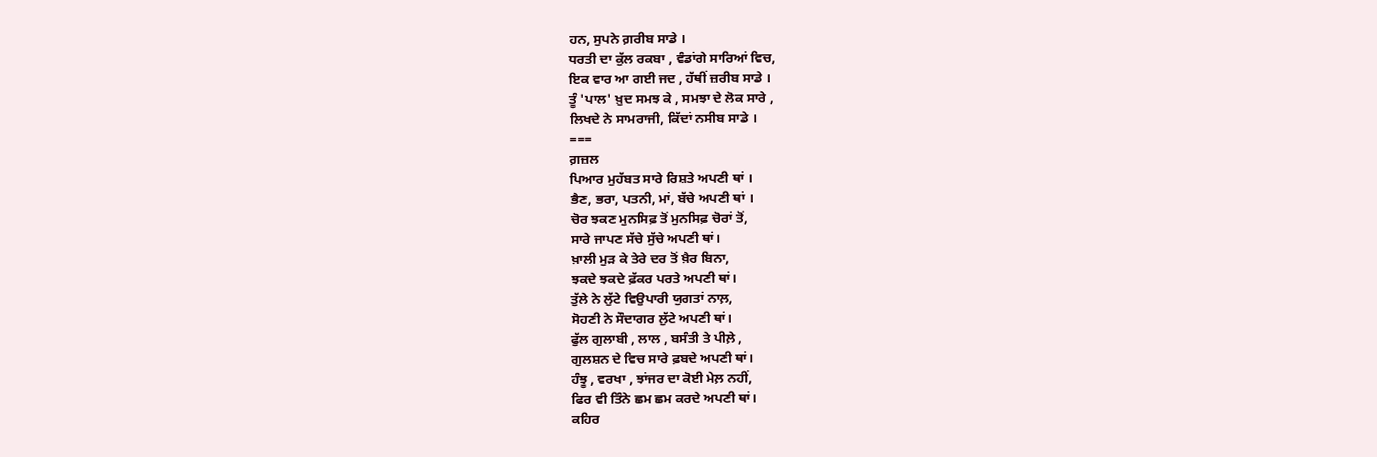ਹਨ, ਸੁਪਨੇ ਗ਼ਰੀਬ ਸਾਡੇ ।
ਧਰਤੀ ਦਾ ਕੁੱਲ ਰਕਬਾ , ਵੰਡਾਂਗੇ ਸਾਰਿਆਂ ਵਿਚ,
ਇਕ ਵਾਰ ਆ ਗਈ ਜਦ , ਹੱਥੀਂ ਜ਼ਰੀਬ ਸਾਡੇ ।
ਤੂੰ 'ਪਾਲ' ਖ਼ੁਦ ਸਮਝ ਕੇ , ਸਮਝਾ ਦੇ ਲੋਕ ਸਾਰੇ ,
ਲਿਖਦੇ ਨੇ ਸਾਮਰਾਜੀ, ਕਿੱਦਾਂ ਨਸੀਬ ਸਾਡੇ ।
===
ਗ਼ਜ਼ਲ
ਪਿਆਰ ਮੁਹੱਬਤ ਸਾਰੇ ਰਿਸ਼ਤੇ ਅਪਣੀ ਥਾਂ ।
ਭੈਣ, ਭਰਾ, ਪਤਨੀ, ਮਾਂ, ਬੱਚੇ ਅਪਣੀ ਥਾਂ ।
ਚੋਰ ਝਕਣ ਮੁਨਸਿਫ਼ ਤੋਂ ਮੁਨਸਿਫ਼ ਚੋਰਾਂ ਤੋਂ,
ਸਾਰੇ ਜਾਪਣ ਸੱਚੇ ਸੁੱਚੇ ਅਪਣੀ ਥਾਂ।
ਖ਼ਾਲੀ ਮੁੜ ਕੇ ਤੇਰੇ ਦਰ ਤੋਂ ਖ਼ੈਰ ਬਿਨਾ,
ਝਕਦੇ ਝਕਦੇ ਫ਼ੱਕਰ ਪਰਤੇ ਅਪਣੀ ਥਾਂ।
ਤੁੱਲੇ ਨੇ ਲੁੱਟੇ ਵਿਉਪਾਰੀ ਯੁਗਤਾਂ ਨਾਲ਼,
ਸੋਹਣੀ ਨੇ ਸੌਦਾਗਰ ਲੁੱਟੇ ਅਪਣੀ ਥਾਂ।
ਫੁੱਲ ਗੁਲਾਬੀ , ਲਾਲ , ਬਸੰਤੀ ਤੇ ਪੀਲ਼ੇ ,
ਗੁਲਸ਼ਨ ਦੇ ਵਿਚ ਸਾਰੇ ਫ਼ਬਦੇ ਅਪਣੀ ਥਾਂ।
ਹੰਝੂ , ਵਰਖਾ , ਝਾਂਜਰ ਦਾ ਕੋਈ ਮੇਲ਼ ਨਹੀਂ,
ਫਿਰ ਵੀ ਤਿੰਨੇ ਛਮ ਛਮ ਕਰਦੇ ਅਪਣੀ ਥਾਂ।
ਕਹਿਰ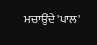ਮਚਾਉਂਦੇ 'ਪਾਲ'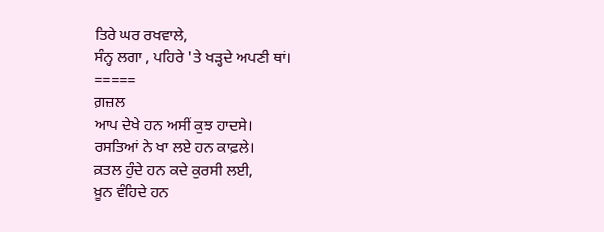ਤਿਰੇ ਘਰ ਰਖਵਾਲੇ,
ਸੰਨ੍ਹ ਲਗਾ , ਪਹਿਰੇ 'ਤੇ ਖੜ੍ਹਦੇ ਅਪਣੀ ਥਾਂ।
=====
ਗ਼ਜ਼ਲ
ਆਪ ਦੇਖੇ ਹਨ ਅਸੀਂ ਕੁਝ ਹਾਦਸੇ।
ਰਸਤਿਆਂ ਨੇ ਖਾ ਲਏ ਹਨ ਕਾਫ਼ਲੇ।
ਕ਼ਤਲ ਹੁੰਦੇ ਹਨ ਕਦੇ ਕੁਰਸੀ ਲਈ,
ਖ਼ੂਨ ਵੰਹਿਦੇ ਹਨ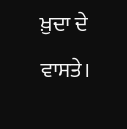ਖ਼ੁਦਾ ਦੇ ਵਾਸਤੇ।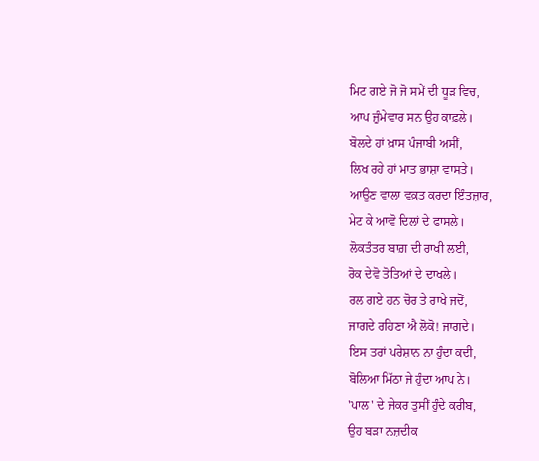ਮਿਟ ਗਏ ਜੋ ਜੋ ਸਮੇਂ ਦੀ ਧੂੜ ਵਿਚ,
ਆਪ ਜ਼ੁੰਮੇਵਾਰ ਸਨ ਉਹ ਕਾਫ਼ਲੇ।
ਬੋਲਦੇ ਹਾਂ ਖ਼ਾਸ ਪੰਜਾਬੀ ਅਸੀਂ,
ਲਿਖ ਰਹੇ ਹਾਂ ਮਾਤ ਭਾਸ਼ਾ ਵਾਸਤੇ।
ਆਉਣ ਵਾਲਾ ਵਕ਼ਤ ਕਰਦਾ ਇੰਤਜ਼ਾਰ,
ਮੇਟ ਕੇ ਆਵੋ ਦਿਲਾਂ ਦੇ ਫਾਸਲੇ।
ਲੋਕਤੰਤਰ ਬਾਗ਼ ਦੀ ਰਾਖੀ ਲਈ,
ਰੋਕ ਦੇਵੋ ਤੋਤਿਆਂ ਦੇ ਦਾਖਲੇ।
ਰਲ ਗਏ ਹਨ ਚੋਰ ਤੇ ਰਾਖੇ ਜਦੋਂ,
ਜਾਗਦੇ ਰਹਿਣਾ ਐ ਲੋਕੋ! ਜਾਗਦੇ।
ਇਸ ਤਰਾਂ ਪਰੇਸ਼ਾਨ ਨਾ ਹੁੰਦਾ ਕਦੀ,
ਬੋਲਿਆ ਮਿੱਠਾ ਜੇ ਹੁੰਦਾ ਆਪ ਨੇ।
'ਪਾਲ' ਦੇ ਜੇਕਰ ਤੁਸੀਂ ਹੁੰਦੇ ਕਰੀਬ,
ਉਹ ਬੜਾ ਨਜ਼ਦੀਕ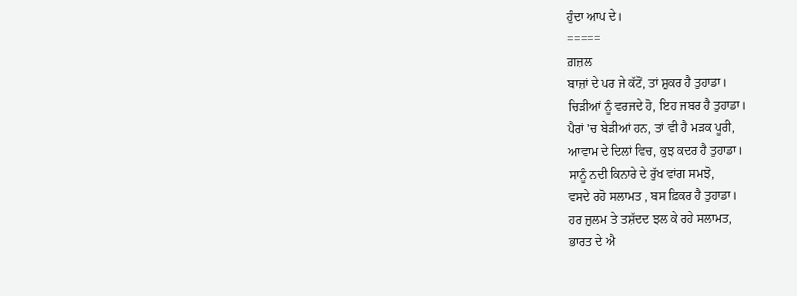ਹੁੰਦਾ ਆਪ ਦੇ।
=====
ਗ਼ਜ਼ਲ
ਬਾਜ਼ਾਂ ਦੇ ਪਰ ਜੇ ਕੱਟੋਂ, ਤਾਂ ਸ਼ੁਕਰ ਹੈ ਤੁਹਾਡਾ।
ਚਿੜੀਆਂ ਨੂੰ ਵਰਜਦੇ ਹੋ, ਇਹ ਜਬਰ ਹੈ ਤੁਹਾਡਾ।
ਪੈਰਾਂ 'ਚ ਬੇੜੀਆਂ ਹਨ, ਤਾਂ ਵੀ ਹੈ ਮੜਕ ਪੂਰੀ,
ਆਵਾਮ ਦੇ ਦਿਲਾਂ ਵਿਚ, ਕੁਝ ਕਦਰ ਹੈ ਤੁਹਾਡਾ।
ਸਾਨੂੰ ਨਦੀ ਕਿਨਾਰੇ ਦੇ ਰੁੱਖ ਵਾਂਗ ਸਮਝੋ,
ਵਸਦੇ ਰਹੋ ਸਲਾਮਤ , ਬਸ ਫ਼ਿਕਰ ਹੈ ਤੁਹਾਡਾ।
ਹਰ ਜ਼ੁਲਮ ਤੇ ਤਸ਼ੱਦਦ ਝਲ ਕੇ ਰਹੇ ਸਲਾਮਤ,
ਭਾਰਤ ਦੇ ਐ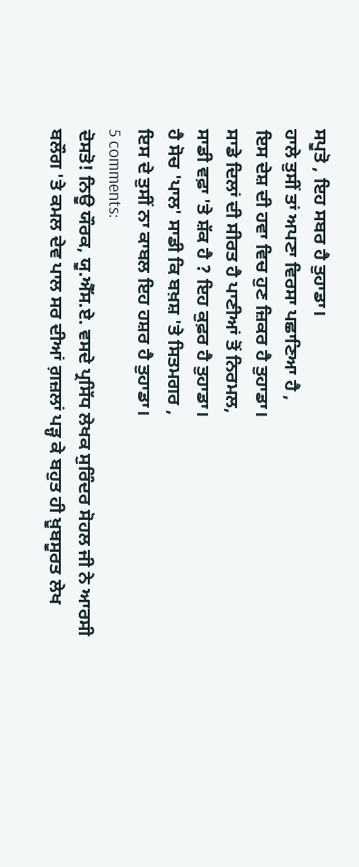ਸਪੂਤੋ , ਇਹ ਸਬਰ ਹੈ ਤੁਹਾਡਾ।
ਹਾਲੇ ਤੁਸੀਂ ਤਾਂ ਅਪਣਾ ਵਿਰਸਾ ਪਛਾਣਿਆ ਹੈ ,
ਇਸ ਦੇਸ਼ ਦੀ ਹਵਾ ਵਿਚ ਹੁਣ ਜ਼ਿਕਰ ਹੈ ਤੁਹਾਡਾ।
ਸਾਡੇ ਦਿਲਾਂ ਦੀ ਸੀਰਤ ਹੈ ਪਾਣੀਆਂ ਤੋਂ ਨਿਰਮਲ,
ਸਾਡੀ ਵਫ਼ਾ 'ਤੇ ਸ਼ੱਕ ਹੈ ? ਇਹ ਕੁਫ਼ਰ ਹੈ ਤੁਹਾਡਾ।
ਹੈ ਸੋਚ 'ਪਾਲ' ਸਾਡੀ ਕਿ ਬਖ਼ਸ਼ 'ਤੇ ਸਿਤਮਗਰ ,
ਇਸ ਦੇ ਤੁਸੀਂ ਨਾ ਕਾਬਲ ਇਹ ਹਸ਼ਰ ਹੈ ਤੁਹਾਡਾ।
5 comments:
ਦੋਸਤੋ! ਨਿਊ ਯੌਰਕ, ਯੂ.ਐੱਸ.ਏ. ਵਸਦੇ ਪ੍ਰਸਿੱਧ ਲੇਖਕ ਸੁਰਿੰਦਰ ਸੋਹਲ ਜੀ ਨੇ ਆਰਸੀ ਬਲੌਗ 'ਤੇ ਕਮਲ ਦੇਵ ਪਾਲ ਸਰ ਦੀਆਂ ਗ਼ਜ਼ਲਾਂ ਪੜ੍ਹ ਕੇ ਬਹੁਤ ਹੀ ਖ਼ੂਬਸੂਰਤ ਲੇਖ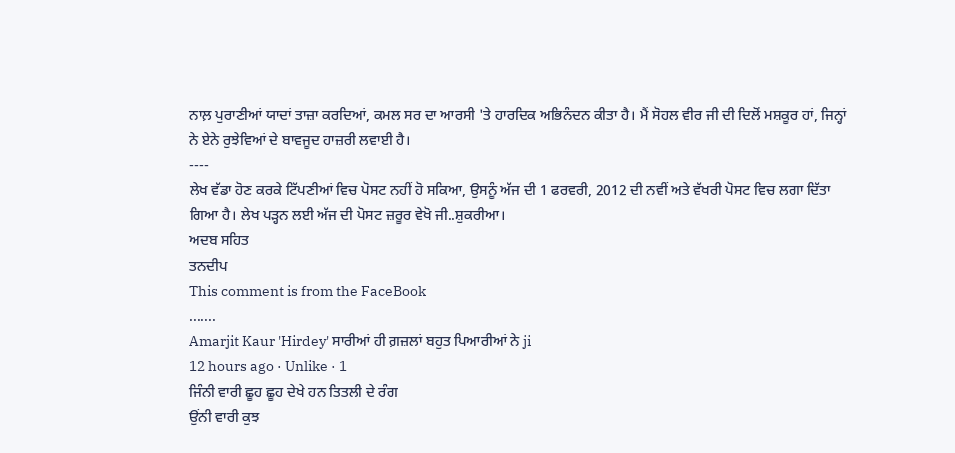ਨਾਲ਼ ਪੁਰਾਣੀਆਂ ਯਾਦਾਂ ਤਾਜ਼ਾ ਕਰਦਿਆਂ, ਕਮਲ ਸਰ ਦਾ ਆਰਸੀ 'ਤੇ ਹਾਰਦਿਕ ਅਭਿਨੰਦਨ ਕੀਤਾ ਹੈ। ਮੈਂ ਸੋਹਲ ਵੀਰ ਜੀ ਦੀ ਦਿਲੋਂ ਮਸ਼ਕੂਰ ਹਾਂ, ਜਿਨ੍ਹਾਂ ਨੇ ਏਨੇ ਰੁਝੇਵਿਆਂ ਦੇ ਬਾਵਜੂਦ ਹਾਜ਼ਰੀ ਲਵਾਈ ਹੈ।
----
ਲੇਖ ਵੱਡਾ ਹੋਣ ਕਰਕੇ ਟਿੱਪਣੀਆਂ ਵਿਚ ਪੋਸਟ ਨਹੀਂ ਹੋ ਸਕਿਆ, ਉਸਨੂੰ ਅੱਜ ਦੀ 1 ਫਰਵਰੀ, 2012 ਦੀ ਨਵੀਂ ਅਤੇ ਵੱਖਰੀ ਪੋਸਟ ਵਿਚ ਲਗਾ ਦਿੱਤਾ ਗਿਆ ਹੈ। ਲੇਖ ਪੜ੍ਹਨ ਲਈ ਅੱਜ ਦੀ ਪੋਸਟ ਜ਼ਰੂਰ ਵੇਖੋ ਜੀ..ਸ਼ੁਕਰੀਆ।
ਅਦਬ ਸਹਿਤ
ਤਨਦੀਪ
This comment is from the FaceBook
.......
Amarjit Kaur 'Hirdey' ਸਾਰੀਆਂ ਹੀ ਗ਼ਜ਼ਲਾਂ ਬਹੁਤ ਪਿਆਰੀਆਂ ਨੇ ji
12 hours ago · Unlike · 1
ਜਿੰਨੀ ਵਾਰੀ ਛੂਹ ਛੂਹ ਦੇਖੇ ਹਨ ਤਿਤਲੀ ਦੇ ਰੰਗ
ਉਂਨੀ ਵਾਰੀ ਕੁਝ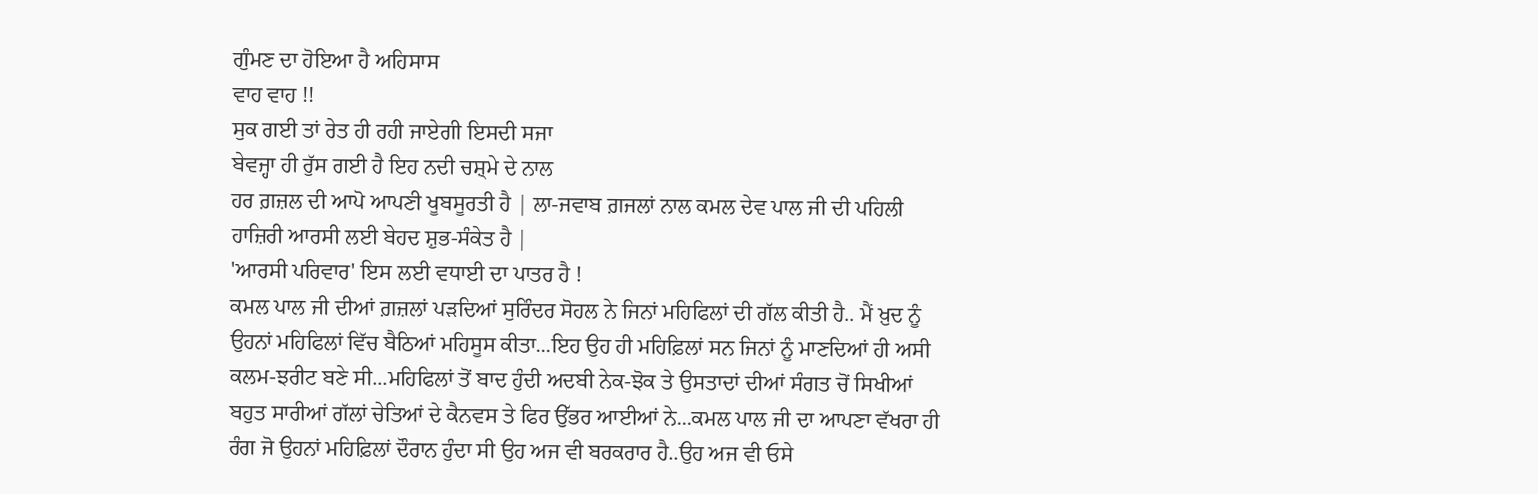ਗੁੰਮਣ ਦਾ ਹੋਇਆ ਹੈ ਅਹਿਸਾਸ
ਵਾਹ ਵਾਹ !!
ਸੁਕ ਗਈ ਤਾਂ ਰੇਤ ਹੀ ਰਹੀ ਜਾਏਗੀ ਇਸਦੀ ਸਜਾ
ਬੇਵਜ੍ਹਾ ਹੀ ਰੁੱਸ ਗਈ ਹੈ ਇਹ ਨਦੀ ਚਸ਼੍ਮੇ ਦੇ ਨਾਲ
ਹਰ ਗ਼ਜ਼ਲ ਦੀ ਆਪੋ ਆਪਣੀ ਖੂਬਸੂਰਤੀ ਹੈ | ਲਾ-ਜਵਾਬ ਗ਼ਜਲਾਂ ਨਾਲ ਕਮਲ ਦੇਵ ਪਾਲ ਜੀ ਦੀ ਪਹਿਲੀ ਹਾਜ਼ਿਰੀ ਆਰਸੀ ਲਈ ਬੇਹਦ ਸ਼ੁਭ-ਸੰਕੇਤ ਹੈ |
'ਆਰਸੀ ਪਰਿਵਾਰ' ਇਸ ਲਈ ਵਧਾਈ ਦਾ ਪਾਤਰ ਹੈ !
ਕਮਲ ਪਾਲ ਜੀ ਦੀਆਂ ਗ਼ਜ਼ਲਾਂ ਪਡ਼ਦਿਆਂ ਸੁਰਿੰਦਰ ਸੋਹਲ ਨੇ ਜਿਨਾਂ ਮਹਿਫਿਲਾਂ ਦੀ ਗੱਲ ਕੀਤੀ ਹੈ.. ਮੈਂ ਖ਼ੁਦ ਨੂੰ ਉਹਨਾਂ ਮਹਿਫਿਲਾਂ ਵਿੱਚ ਬੈਠਿਆਂ ਮਹਿਸੂਸ ਕੀਤਾ...ਇਹ ਉਹ ਹੀ ਮਹਿਫ਼ਿਲਾਂ ਸਨ ਜਿਨਾਂ ਨੂੰ ਮਾਣਦਿਆਂ ਹੀ ਅਸੀ ਕਲਮ-ਝਰੀਟ ਬਣੇ ਸੀ...ਮਹਿਫਿਲਾਂ ਤੋਂ ਬਾਦ ਹੁੰਦੀ ਅਦਬੀ ਨੇਕ-ਝੋਕ ਤੇ ਉਸਤਾਦਾਂ ਦੀਆਂ ਸੰਗਤ ਚੋਂ ਸਿਖੀਆਂ ਬਹੁਤ ਸਾਰੀਆਂ ਗੱਲਾਂ ਚੇਤਿਆਂ ਦੇ ਕੈਨਵਸ ਤੇ ਫਿਰ ਉੱਭਰ ਆਈਆਂ ਨੇ...ਕਮਲ ਪਾਲ ਜੀ ਦਾ ਆਪਣਾ ਵੱਖਰਾ ਹੀ ਰੰਗ ਜੋ ਉਹਨਾਂ ਮਹਿਫ਼ਿਲਾਂ ਦੌਰਾਨ ਹੁੰਦਾ ਸੀ ਉਹ ਅਜ ਵੀ ਬਰਕਰਾਰ ਹੈ..ਉਹ ਅਜ ਵੀ ਓਸੇ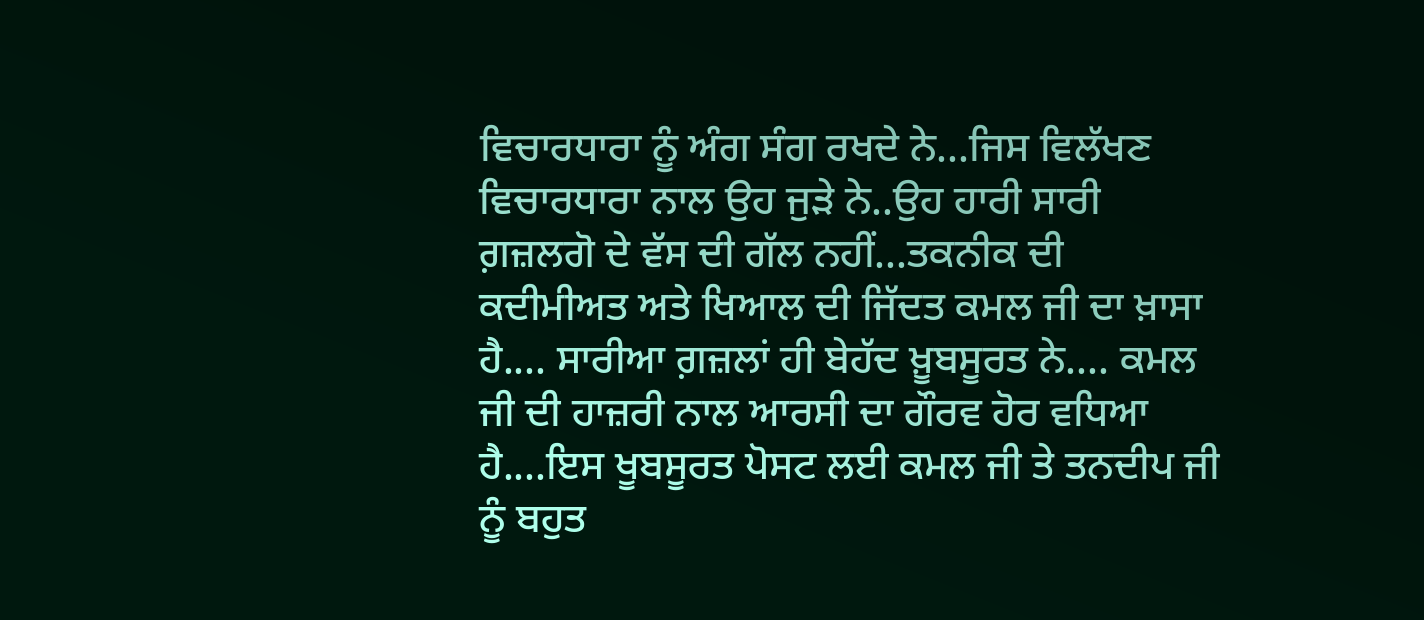ਵਿਚਾਰਧਾਰਾ ਨੂੰ ਅੰਗ ਸੰਗ ਰਖਦੇ ਨੇ...ਜਿਸ ਵਿਲੱਖਣ ਵਿਚਾਰਧਾਰਾ ਨਾਲ ਉਹ ਜੁਡ਼ੇ ਨੇ..ਉਹ ਹਾਰੀ ਸਾਰੀ ਗ਼ਜ਼ਲਗੋ ਦੇ ਵੱਸ ਦੀ ਗੱਲ ਨਹੀਂ...ਤਕਨੀਕ ਦੀ ਕਦੀਮੀਅਤ ਅਤੇ ਖਿਆਲ ਦੀ ਜਿੱਦਤ ਕਮਲ ਜੀ ਦਾ ਖ਼ਾਸਾ ਹੈ.... ਸਾਰੀਆ ਗ਼ਜ਼ਲਾਂ ਹੀ ਬੇਹੱਦ ਖ਼ੂਬਸੂਰਤ ਨੇ.... ਕਮਲ ਜੀ ਦੀ ਹਾਜ਼ਰੀ ਨਾਲ ਆਰਸੀ ਦਾ ਗੌਰਵ ਹੋਰ ਵਧਿਆ ਹੈ....ਇਸ ਖੂਬਸੂਰਤ ਪੋਸਟ ਲਈ ਕਮਲ ਜੀ ਤੇ ਤਨਦੀਪ ਜੀ ਨੂੰ ਬਹੁਤ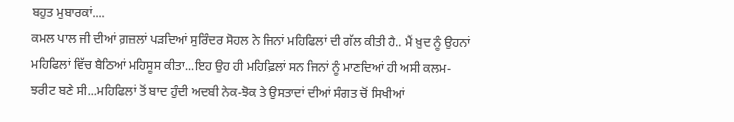ਬਹੁਤ ਮੁਬਾਰਕਾਂ....
ਕਮਲ ਪਾਲ ਜੀ ਦੀਆਂ ਗ਼ਜ਼ਲਾਂ ਪਡ਼ਦਿਆਂ ਸੁਰਿੰਦਰ ਸੋਹਲ ਨੇ ਜਿਨਾਂ ਮਹਿਫਿਲਾਂ ਦੀ ਗੱਲ ਕੀਤੀ ਹੈ.. ਮੈਂ ਖ਼ੁਦ ਨੂੰ ਉਹਨਾਂ ਮਹਿਫਿਲਾਂ ਵਿੱਚ ਬੈਠਿਆਂ ਮਹਿਸੂਸ ਕੀਤਾ...ਇਹ ਉਹ ਹੀ ਮਹਿਫ਼ਿਲਾਂ ਸਨ ਜਿਨਾਂ ਨੂੰ ਮਾਣਦਿਆਂ ਹੀ ਅਸੀ ਕਲਮ-ਝਰੀਟ ਬਣੇ ਸੀ...ਮਹਿਫਿਲਾਂ ਤੋਂ ਬਾਦ ਹੁੰਦੀ ਅਦਬੀ ਨੇਕ-ਝੋਕ ਤੇ ਉਸਤਾਦਾਂ ਦੀਆਂ ਸੰਗਤ ਚੋਂ ਸਿਖੀਆਂ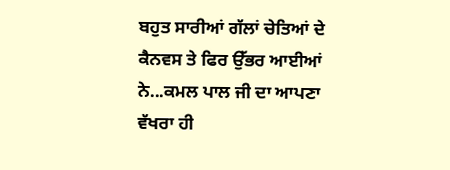ਬਹੁਤ ਸਾਰੀਆਂ ਗੱਲਾਂ ਚੇਤਿਆਂ ਦੇ ਕੈਨਵਸ ਤੇ ਫਿਰ ਉੱਭਰ ਆਈਆਂ ਨੇ...ਕਮਲ ਪਾਲ ਜੀ ਦਾ ਆਪਣਾ ਵੱਖਰਾ ਹੀ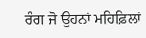ਰੰਗ ਜੋ ਉਹਨਾਂ ਮਹਿਫ਼ਿਲਾਂ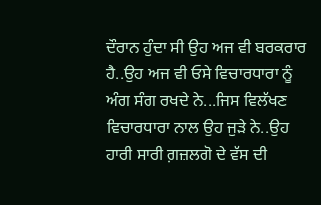ਦੌਰਾਨ ਹੁੰਦਾ ਸੀ ਉਹ ਅਜ ਵੀ ਬਰਕਰਾਰ ਹੈ..ਉਹ ਅਜ ਵੀ ਓਸੇ ਵਿਚਾਰਧਾਰਾ ਨੂੰ ਅੰਗ ਸੰਗ ਰਖਦੇ ਨੇ...ਜਿਸ ਵਿਲੱਖਣ ਵਿਚਾਰਧਾਰਾ ਨਾਲ ਉਹ ਜੁਡ਼ੇ ਨੇ..ਉਹ ਹਾਰੀ ਸਾਰੀ ਗ਼ਜ਼ਲਗੋ ਦੇ ਵੱਸ ਦੀ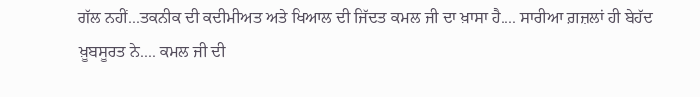ਗੱਲ ਨਹੀਂ...ਤਕਨੀਕ ਦੀ ਕਦੀਮੀਅਤ ਅਤੇ ਖਿਆਲ ਦੀ ਜਿੱਦਤ ਕਮਲ ਜੀ ਦਾ ਖ਼ਾਸਾ ਹੈ.... ਸਾਰੀਆ ਗ਼ਜ਼ਲਾਂ ਹੀ ਬੇਹੱਦ ਖ਼ੂਬਸੂਰਤ ਨੇ.... ਕਮਲ ਜੀ ਦੀ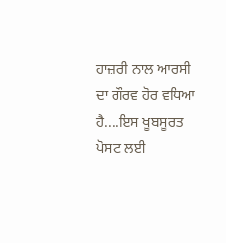ਹਾਜ਼ਰੀ ਨਾਲ ਆਰਸੀ ਦਾ ਗੌਰਵ ਹੋਰ ਵਧਿਆ ਹੈ....ਇਸ ਖੂਬਸੂਰਤ ਪੋਸਟ ਲਈ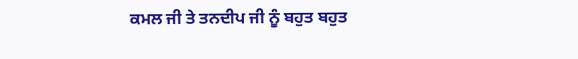ਕਮਲ ਜੀ ਤੇ ਤਨਦੀਪ ਜੀ ਨੂੰ ਬਹੁਤ ਬਹੁਤ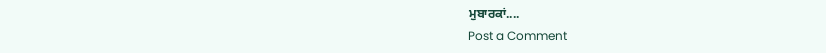ਮੁਬਾਰਕਾਂ....
Post a Comment